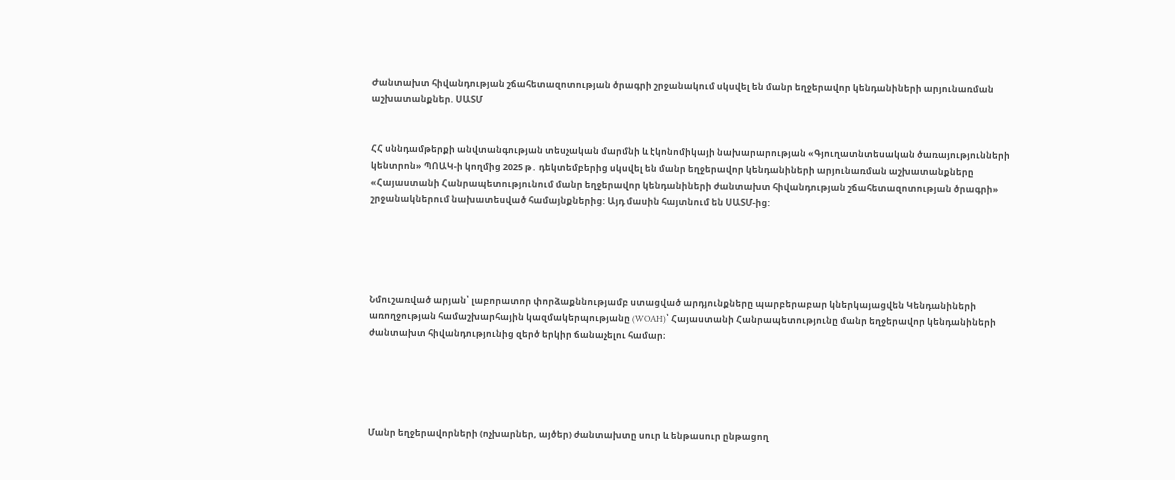Ժանտախտ հիվանդության շճահետազոտության ծրագրի շրջանակում սկսվել են մանր եղջերավոր կենդանիների արյունառման աշխատանքներ. ՍԱՏՄ


ՀՀ սննդամթերքի անվտանգության տեսչական մարմնի և էկոնոմիկայի նախարարության «Գյուղատնտեսական ծառայությունների կենտրոն» ՊՈԱԿ-ի կողմից 2025 թ․ դեկտեմբերից սկսվել են մանր եղջերավոր կենդանիների արյունառման աշխատանքները «Հայաստանի Հանրապետությունում մանր եղջերավոր կենդանիների ժանտախտ հիվանդության շճահետազոտության ծրագրի» շրջանակներում նախատեսված համայնքներից: Այդ մասին հայտնում են ՍԱՏՄ-ից:





Նմուշառված արյան՝ լաբորատոր փորձաքննությամբ ստացված արդյունքները պարբերաբար կներկայացվեն Կենդանիների առողջության համաշխարհային կազմակերպությանը (WOAH)՝ Հայաստանի Հանրապետությունը մանր եղջերավոր կենդանիների ժանտախտ հիվանդությունից զերծ երկիր ճանաչելու համար։





Մանր եղջերավորների (ոչխարներ, այծեր) ժանտախտը սուր և ենթասուր ընթացող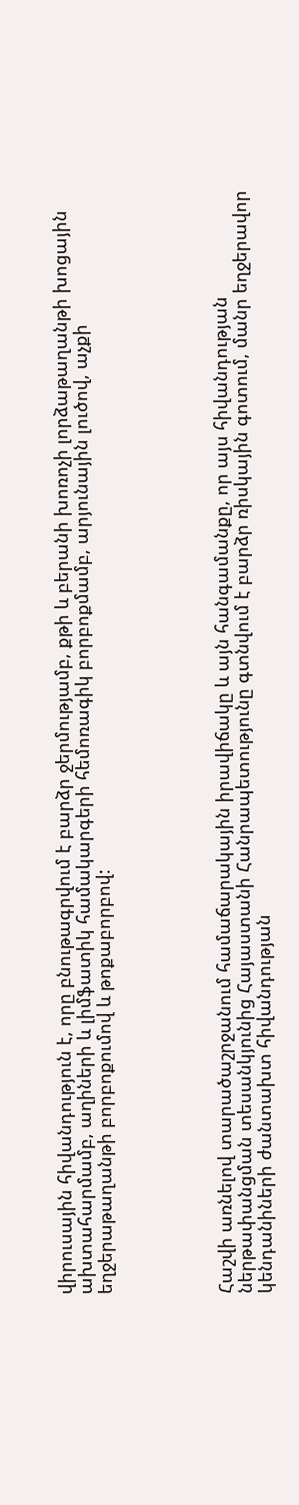վիրուսային հիվանդություն է, որը բնութագրվում է բարձր ջերմությամբ, քթի և բերանի խոռոչի լորձաթաղանթի խոցային ախտահարմամբ, աղիների և լիմֆատիկ համակարգերի հեմոռագիկ բորբոքմամբ, արյունային լուծով, աչքի եղջերաթաղանթի բորբոքումով և թոքաբորբով:





Հաշվի առնելով տարածաշրջանում համաճարակային իրավիճակը և այն հանգամանքը, որ այս հիվանդության ներթափանցման տեսանկյունից Հայաստանի Հանրապետությունը գտնվում է բարձր ռիսկային գոտում, մանր եղջերավոր կենդանիների ժանտախտ հիվանդության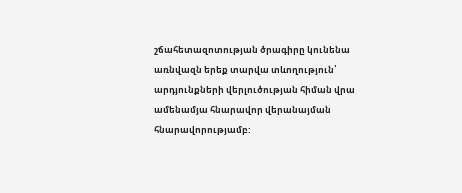շճահետազոտության ծրագիրը կունենա առնվազն երեք տարվա տևողություն՝ արդյունքների վերլուծության հիման վրա ամենամյա հնարավոր վերանայման հնարավորությամբ: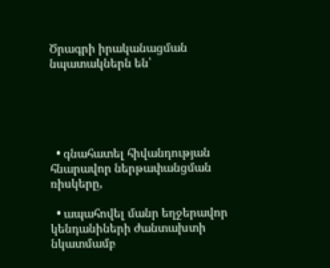Ծրագրի իրականացման նպատակներն են՝





  • գնահատել հիվանդության հնարավոր ներթափանցման ռիսկերը,

  • ապահովել մանր եղջերավոր կենդանիների ժանտախտի նկատմամբ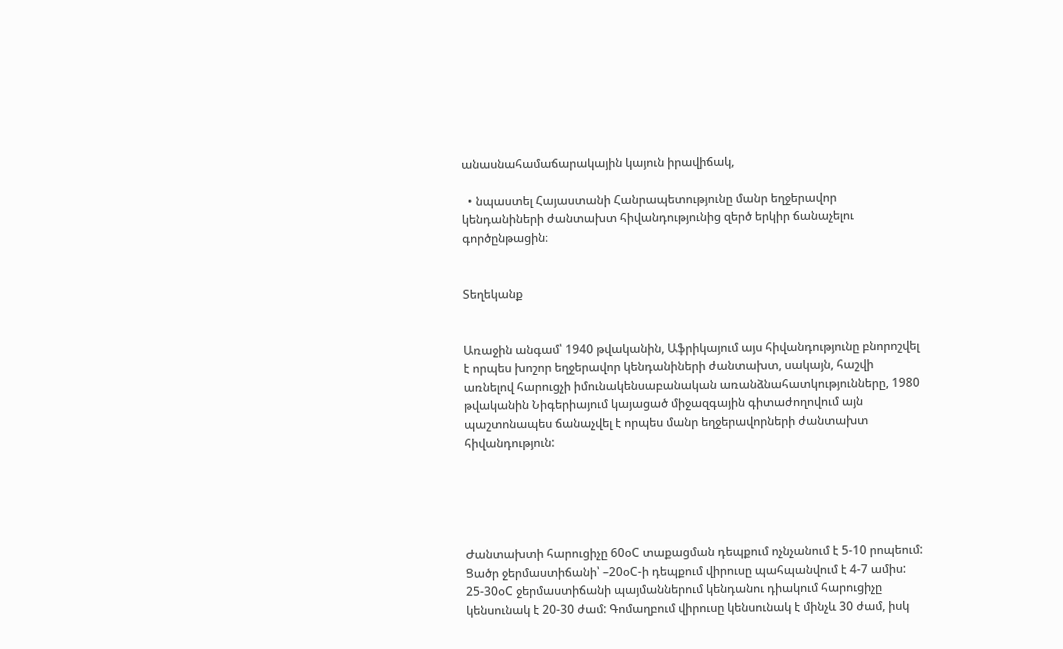անասնահամաճարակային կայուն իրավիճակ,

  • նպաստել Հայաստանի Հանրապետությունը մանր եղջերավոր կենդանիների ժանտախտ հիվանդությունից զերծ երկիր ճանաչելու գործընթացին։


Տեղեկանք


Առաջին անգամ՝ 1940 թվականին, Աֆրիկայում այս հիվանդությունը բնորոշվել է որպես խոշոր եղջերավոր կենդանիների ժանտախտ, սակայն, հաշվի առնելով հարուցչի իմունակենսաբանական առանձնահատկությունները, 1980 թվականին Նիգերիայում կայացած միջազգային գիտաժողովում այն պաշտոնապես ճանաչվել է որպես մանր եղջերավորների ժանտախտ հիվանդություն:





Ժանտախտի հարուցիչը 60օC տաքացման դեպքում ոչնչանում է 5-10 րոպեում: Ցածր ջերմաստիճանի՝ –20օC-ի դեպքում վիրուսը պահպանվում է 4-7 ամիս: 25-30օC ջերմաստիճանի պայմաններում կենդանու դիակում հարուցիչը կենսունակ է 20-30 ժամ: Գոմաղբում վիրուսը կենսունակ է մինչև 30 ժամ, իսկ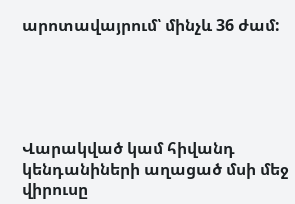արոտավայրում՝ մինչև 36 ժամ:





Վարակված կամ հիվանդ կենդանիների աղացած մսի մեջ վիրուսը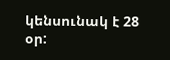կենսունակ է 28 օր: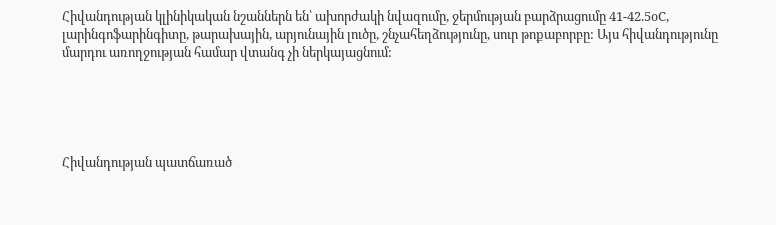Հիվանդության կլինիկական նշաններն են՝ ախորժակի նվազումը, ջերմության բարձրացումը 41-42.5օC, լարինգոֆարինգիտը, թարախային, արյունային լուծը, շնչահեղձությունը, սուր թոքաբորբը: Այս հիվանդությունը մարդու առողջության համար վտանգ չի ներկայացնում:





Հիվանդության պատճառած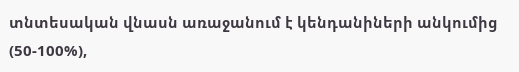տնտեսական վնասն առաջանում է կենդանիների անկումից (50-100%),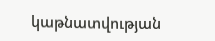կաթնատվության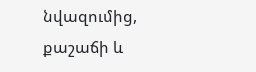նվազումից, քաշաճի և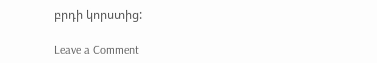բրդի կորստից:

Leave a Comment